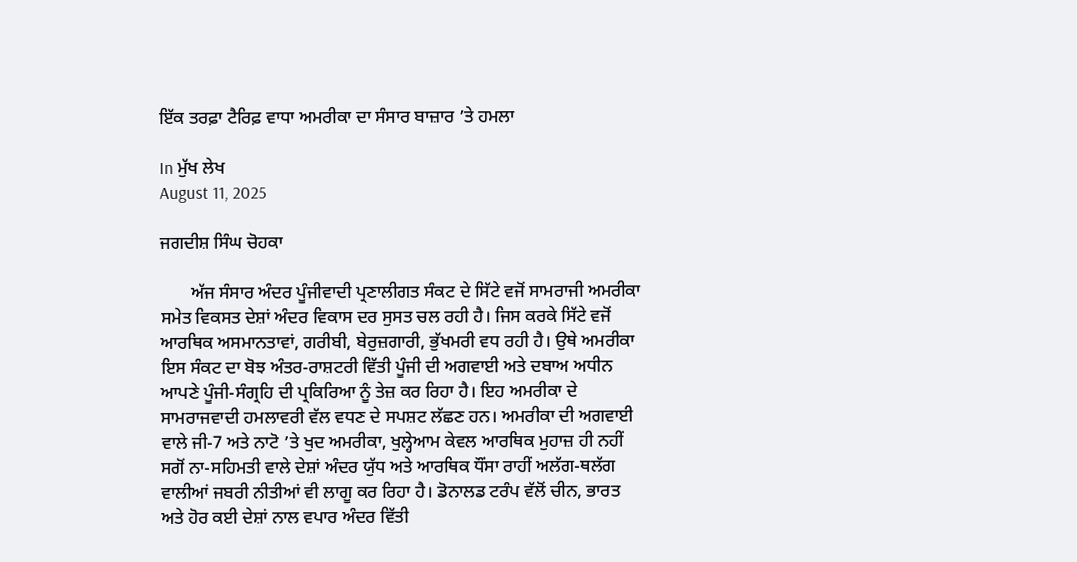ਇੱਕ ਤਰਫ਼ਾ ਟੈਰਿਫ਼ ਵਾਧਾ ਅਮਰੀਕਾ ਦਾ ਸੰਸਾਰ ਬਾਜ਼ਾਰ ’ਤੇ ਹਮਲਾ

In ਮੁੱਖ ਲੇਖ
August 11, 2025

ਜਗਦੀਸ਼ ਸਿੰਘ ਚੋਹਕਾ

       ਅੱਜ ਸੰਸਾਰ ਅੰਦਰ ਪੂੰਜੀਵਾਦੀ ਪ੍ਰਣਾਲੀਗਤ ਸੰਕਟ ਦੇ ਸਿੱਟੇ ਵਜੋਂ ਸਾਮਰਾਜੀ ਅਮਰੀਕਾ ਸਮੇਤ ਵਿਕਸਤ ਦੇਸ਼ਾਂ ਅੰਦਰ ਵਿਕਾਸ ਦਰ ਸੁਸਤ ਚਲ ਰਹੀ ਹੈ। ਜਿਸ ਕਰਕੇ ਸਿੱਟੇ ਵਜੋਂ ਆਰਥਿਕ ਅਸਮਾਨਤਾਵਾਂ, ਗਰੀਬੀ, ਬੇਰੁਜ਼ਗਾਰੀ, ਭੁੱਖਮਰੀ ਵਧ ਰਹੀ ਹੈ। ਉਥੇ ਅਮਰੀਕਾ ਇਸ ਸੰਕਟ ਦਾ ਬੋਝ ਅੰਤਰ-ਰਾਸ਼ਟਰੀ ਵਿੱਤੀ ਪੂੰਜੀ ਦੀ ਅਗਵਾਈ ਅਤੇ ਦਬਾਅ ਅਧੀਨ ਆਪਣੇ ਪੂੰਜੀ-ਸੰਗ੍ਰਹਿ ਦੀ ਪ੍ਰਕਿਰਿਆ ਨੂੰ ਤੇਜ਼ ਕਰ ਰਿਹਾ ਹੈ। ਇਹ ਅਮਰੀਕਾ ਦੇ ਸਾਮਰਾਜਵਾਦੀ ਹਮਲਾਵਰੀ ਵੱਲ ਵਧਣ ਦੇ ਸਪਸ਼ਟ ਲੱਛਣ ਹਨ। ਅਮਰੀਕਾ ਦੀ ਅਗਵਾਈ ਵਾਲੇ ਜੀ-7 ਅਤੇ ਨਾਟੋ ’ਤੇ ਖੁਦ ਅਮਰੀਕਾ, ਖੁਲ੍ਹੇਆਮ ਕੇਵਲ ਆਰਥਿਕ ਮੁਹਾਜ਼ ਹੀ ਨਹੀਂ ਸਗੋਂ ਨਾ-ਸਹਿਮਤੀ ਵਾਲੇ ਦੇਸ਼ਾਂ ਅੰਦਰ ਯੁੱਧ ਅਤੇ ਆਰਥਿਕ ਧੌਂਸਾ ਰਾਹੀਂ ਅਲੱਗ-ਥਲੱਗ ਵਾਲੀਆਂ ਜਬਰੀ ਨੀਤੀਆਂ ਵੀ ਲਾਗੂ ਕਰ ਰਿਹਾ ਹੈ। ਡੋਨਾਲਡ ਟਰੰਪ ਵੱਲੋਂ ਚੀਨ, ਭਾਰਤ ਅਤੇ ਹੋਰ ਕਈ ਦੇਸ਼ਾਂ ਨਾਲ ਵਪਾਰ ਅੰਦਰ ਵਿੱਤੀ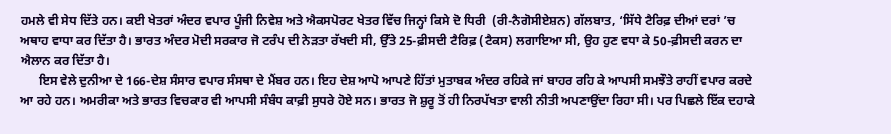ਹਮਲੇ ਵੀ ਸੇਧ ਦਿੱਤੇ ਹਨ। ਕਈ ਖੇਤਰਾਂ ਅੰਦਰ ਵਪਾਰ ਪੂੰਜੀ ਨਿਵੇਸ਼ ਅਤੇ ਐਕਸਪੋਰਟ ਖੇਤਰ ਵਿੱਚ ਜਿਨ੍ਹਾਂ ਕਿਸੇ ਦੋ ਧਿਰੀ  (ਰੀ-ਨੈਗੋਸੀਏਸ਼ਨ) ਗੱਲਬਾਤ, ‘ਸਿੱਧੇ ਟੈਰਿਫ਼ ਦੀਆਂ ਦਰਾਂ ’ਚ ਅਥਾਹ ਵਾਧਾ ਕਰ ਦਿੱਤਾ ਹੈ। ਭਾਰਤ ਅੰਦਰ ਮੋਦੀ ਸਰਕਾਰ ਜੋ ਟਰੰਪ ਦੀ ਨੇੜਤਾ ਰੱਖਦੀ ਸੀ, ਉੱਤੇ 25-ਫ਼ੀਸਦੀ ਟੈਰਿਫ਼ (ਟੈਕਸ) ਲਗਾਇਆ ਸੀ, ਉਹ ਹੁਣ ਵਧਾ ਕੇ 50-ਫ਼ੀਸਦੀ ਕਰਨ ਦਾ ਐਲਾਨ ਕਰ ਦਿੱਤਾ ਹੈ।
      ਇਸ ਵੇਲੇ ਦੁਨੀਆ ਦੇ 166-ਦੇਸ਼ ਸੰਸਾਰ ਵਪਾਰ ਸੰਸਥਾ ਦੇ ਮੈਂਬਰ ਹਨ। ਇਹ ਦੇਸ਼ ਆਪੋ ਆਪਣੇ ਹਿੱਤਾਂ ਮੁਤਾਬਕ ਅੰਦਰ ਰਹਿਕੇ ਜਾਂ ਬਾਹਰ ਰਹਿ ਕੇ ਆਪਸੀ ਸਮਝੌਤੇ ਰਾਹੀਂ ਵਪਾਰ ਕਰਦੇ ਆ ਰਹੇ ਹਨ। ਅਮਰੀਕਾ ਅਤੇ ਭਾਰਤ ਵਿਚਕਾਰ ਵੀ ਆਪਸੀ ਸੰਬੰਧ ਕਾਫ਼ੀ ਸੁਧਰੇ ਹੋਏ ਸਨ। ਭਾਰਤ ਜੋ ਸ਼ੁਰੂ ਤੋਂ ਹੀ ਨਿਰਪੱਖਤਾ ਵਾਲੀ ਨੀਤੀ ਅਪਣਾਉਂਦਾ ਰਿਹਾ ਸੀ। ਪਰ ਪਿਛਲੇ ਇੱਕ ਦਹਾਕੇ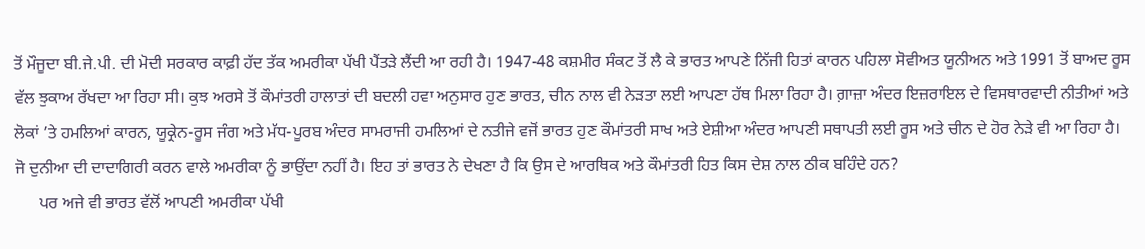ਤੋਂ ਮੌਜੂਦਾ ਬੀ.ਜੇ.ਪੀ. ਦੀ ਮੋਦੀ ਸਰਕਾਰ ਕਾਫ਼ੀ ਹੱਦ ਤੱਕ ਅਮਰੀਕਾ ਪੱਖੀ ਪੈਂਤੜੇ ਲੈਂਦੀ ਆ ਰਹੀ ਹੈ। 1947-48 ਕਸ਼ਮੀਰ ਸੰਕਟ ਤੋਂ ਲੈ ਕੇ ਭਾਰਤ ਆਪਣੇ ਨਿੱਜੀ ਹਿਤਾਂ ਕਾਰਨ ਪਹਿਲਾ ਸੋਵੀਅਤ ਯੂਨੀਅਨ ਅਤੇ 1991 ਤੋਂ ਬਾਅਦ ਰੂਸ ਵੱਲ ਝੁਕਾਅ ਰੱਖਦਾ ਆ ਰਿਹਾ ਸੀ। ਕੁਝ ਅਰਸੇ ਤੋਂ ਕੌਮਾਂਤਰੀ ਹਾਲਾਤਾਂ ਦੀ ਬਦਲੀ ਹਵਾ ਅਨੁਸਾਰ ਹੁਣ ਭਾਰਤ, ਚੀਨ ਨਾਲ ਵੀ ਨੇੜਤਾ ਲਈ ਆਪਣਾ ਹੱਥ ਮਿਲਾ ਰਿਹਾ ਹੈ। ਗ਼ਾਜ਼ਾ ਅੰਦਰ ਇਜ਼ਰਾਇਲ ਦੇ ਵਿਸਥਾਰਵਾਦੀ ਨੀਤੀਆਂ ਅਤੇ ਲੋਕਾਂ ’ਤੇ ਹਮਲਿਆਂ ਕਾਰਨ, ਯੂਕ੍ਰੇਨ-ਰੂਸ ਜੰਗ ਅਤੇ ਮੱਧ-ਪੂਰਬ ਅੰਦਰ ਸਾਮਰਾਜੀ ਹਮਲਿਆਂ ਦੇ ਨਤੀਜੇ ਵਜੋਂ ਭਾਰਤ ਹੁਣ ਕੌਮਾਂਤਰੀ ਸਾਖ ਅਤੇ ਏਸ਼ੀਆ ਅੰਦਰ ਆਪਣੀ ਸਥਾਪਤੀ ਲਈ ਰੂਸ ਅਤੇ ਚੀਨ ਦੇ ਹੋਰ ਨੇੜੇ ਵੀ ਆ ਰਿਹਾ ਹੈ। ਜੋ ਦੁਨੀਆ ਦੀ ਦਾਦਾਗਿਰੀ ਕਰਨ ਵਾਲੇ ਅਮਰੀਕਾ ਨੂੰ ਭਾਉਂਦਾ ਨਹੀਂ ਹੈ। ਇਹ ਤਾਂ ਭਾਰਤ ਨੇ ਦੇਖਣਾ ਹੈ ਕਿ ਉਸ ਦੇ ਆਰਥਿਕ ਅਤੇ ਕੌਮਾਂਤਰੀ ਹਿਤ ਕਿਸ ਦੇਸ਼ ਨਾਲ ਠੀਕ ਬਹਿੰਦੇ ਹਨ?
      ਪਰ ਅਜੇ ਵੀ ਭਾਰਤ ਵੱਲੋਂ ਆਪਣੀ ਅਮਰੀਕਾ ਪੱਖੀ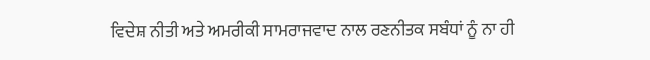ਵਿਦੇਸ਼ ਨੀਤੀ ਅਤੇ ਅਮਰੀਕੀ ਸਾਮਰਾਜਵਾਦ ਨਾਲ ਰਣਨੀਤਕ ਸਬੰਧਾਂ ਨੂੰ ਨਾ ਹੀ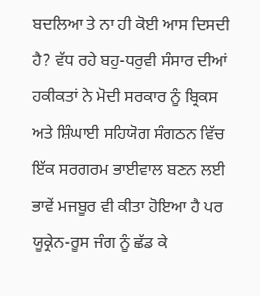ਬਦਲਿਆ ਤੇ ਨਾ ਹੀ ਕੋਈ ਆਸ ਦਿਸਦੀ ਹੈ? ਵੱਧ ਰਹੇ ਬਹੁ-ਧਰੁਵੀ ਸੰਸਾਰ ਦੀਆਂ ਹਕੀਕਤਾਂ ਨੇ ਮੋਦੀ ਸਰਕਾਰ ਨੂੰ ਬ੍ਰਿਕਸ ਅਤੇ ਸ਼ਿੰਘਾਈ ਸਹਿਯੋਗ ਸੰਗਠਨ ਵਿੱਚ ਇੱਕ ਸਰਗਰਮ ਭਾਈਵਾਲ ਬਣਨ ਲਈ ਭਾਵੇਂ ਮਜਬੂਰ ਵੀ ਕੀਤਾ ਹੋਇਆ ਹੈ ਪਰ ਯੂਕ੍ਰੇਨ-ਰੂਸ ਜੰਗ ਨੂੰ ਛੱਡ ਕੇ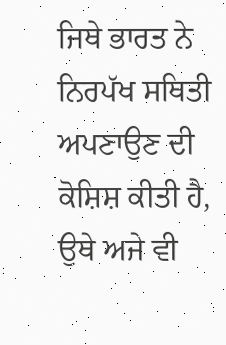ਜਿਥੇ ਭਾਰਤ ਨੇ ਨਿਰਪੱਖ ਸਥਿਤੀ ਅਪਣਾਉਣ ਦੀ ਕੋਸ਼ਿਸ਼ ਕੀਤੀ ਹੈ, ਉਥੇ ਅਜੇ ਵੀ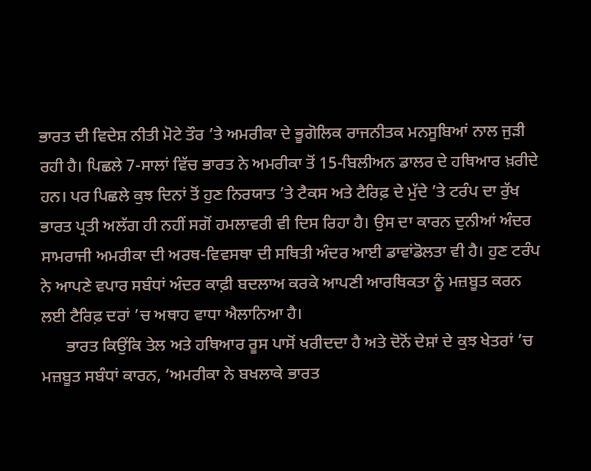ਭਾਰਤ ਦੀ ਵਿਦੇਸ਼ ਨੀਤੀ ਮੋਟੇ ਤੌਰ ’ਤੇ ਅਮਰੀਕਾ ਦੇ ਭੂਗੋਲਿਕ ਰਾਜਨੀਤਕ ਮਨਸੂਬਿਆਂ ਨਾਲ ਜੁੜੀ ਰਹੀ ਹੈ। ਪਿਛਲੇ 7-ਸਾਲਾਂ ਵਿੱਚ ਭਾਰਤ ਨੇ ਅਮਰੀਕਾ ਤੋਂ 15-ਬਿਲੀਅਨ ਡਾਲਰ ਦੇ ਹਥਿਆਰ ਖ਼ਰੀਦੇ ਹਨ। ਪਰ ਪਿਛਲੇ ਕੁਝ ਦਿਨਾਂ ਤੋਂ ਹੁਣ ਨਿਰਯਾਤ ’ਤੇ ਟੈਕਸ ਅਤੇ ਟੈਰਿਫ਼ ਦੇ ਮੁੱਦੇ ’ਤੇ ਟਰੰਪ ਦਾ ਰੁੱਖ ਭਾਰਤ ਪ੍ਰਤੀ ਅਲੱਗ ਹੀ ਨਹੀਂ ਸਗੋਂ ਹਮਲਾਵਰੀ ਵੀ ਦਿਸ ਰਿਹਾ ਹੈ। ਉਸ ਦਾ ਕਾਰਨ ਦੁਨੀਆਂ ਅੰਦਰ ਸਾਮਰਾਜੀ ਅਮਰੀਕਾ ਦੀ ਅਰਥ-ਵਿਵਸਥਾ ਦੀ ਸਥਿਤੀ ਅੰਦਰ ਆਈ ਡਾਵਾਂਡੋਲਤਾ ਵੀ ਹੈ। ਹੁਣ ਟਰੰਪ ਨੇ ਆਪਣੇ ਵਪਾਰ ਸਬੰਧਾਂ ਅੰਦਰ ਕਾਫ਼ੀ ਬਦਲਾਅ ਕਰਕੇ ਆਪਣੀ ਆਰਥਿਕਤਾ ਨੂੰ ਮਜ਼ਬੂਤ ਕਰਨ ਲਈ ਟੈਰਿਫ਼ ਦਰਾਂ ’ਚ ਅਥਾਹ ਵਾਧਾ ਐਲਾਨਿਆ ਹੈ।
      ਭਾਰਤ ਕਿਉਂਕਿ ਤੇਲ ਅਤੇ ਹਥਿਆਰ ਰੂਸ ਪਾਸੋਂ ਖਰੀਦਦਾ ਹੈ ਅਤੇ ਦੋਨੋਂ ਦੇਸ਼ਾਂ ਦੇ ਕੁਝ ਖੇਤਰਾਂ ’ਚ ਮਜ਼ਬੂਤ ਸਬੰਧਾਂ ਕਾਰਨ, ‘ਅਮਰੀਕਾ ਨੇ ਬਖਲਾਕੇ ਭਾਰਤ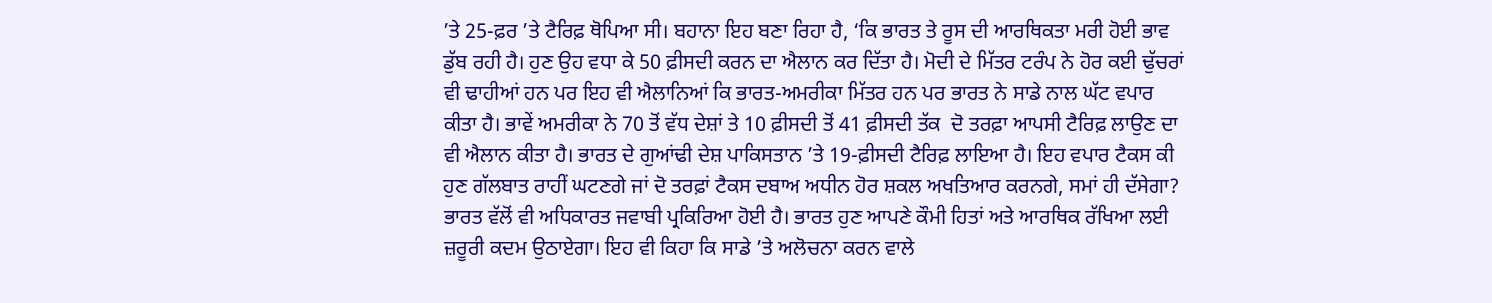’ਤੇ 25-ਫ਼ਰ ’ਤੇ ਟੈਰਿਫ਼ ਥੋਪਿਆ ਸੀ। ਬਹਾਨਾ ਇਹ ਬਣਾ ਰਿਹਾ ਹੈ, ‘ਕਿ ਭਾਰਤ ਤੇ ਰੂਸ ਦੀ ਆਰਥਿਕਤਾ ਮਰੀ ਹੋਈ ਭਾਵ ਡੁੱਬ ਰਹੀ ਹੈ। ਹੁਣ ਉਹ ਵਧਾ ਕੇ 50 ਫ਼ੀਸਦੀ ਕਰਨ ਦਾ ਐਲਾਨ ਕਰ ਦਿੱਤਾ ਹੈ। ਮੋਦੀ ਦੇ ਮਿੱਤਰ ਟਰੰਪ ਨੇ ਹੋਰ ਕਈ ਢੁੱਚਰਾਂ ਵੀ ਢਾਹੀਆਂ ਹਨ ਪਰ ਇਹ ਵੀ ਐਲਾਨਿਆਂ ਕਿ ਭਾਰਤ-ਅਮਰੀਕਾ ਮਿੱਤਰ ਹਨ ਪਰ ਭਾਰਤ ਨੇ ਸਾਡੇ ਨਾਲ ਘੱਟ ਵਪਾਰ ਕੀਤਾ ਹੈ। ਭਾਵੇਂ ਅਮਰੀਕਾ ਨੇ 70 ਤੋਂ ਵੱਧ ਦੇਸ਼ਾਂ ਤੇ 10 ਫ਼ੀਸਦੀ ਤੋਂ 41 ਫ਼ੀਸਦੀ ਤੱਕ  ਦੋ ਤਰਫ਼ਾ ਆਪਸੀ ਟੈਰਿਫ਼ ਲਾਉਣ ਦਾ ਵੀ ਐਲਾਨ ਕੀਤਾ ਹੈ। ਭਾਰਤ ਦੇ ਗੁਆਂਢੀ ਦੇਸ਼ ਪਾਕਿਸਤਾਨ ’ਤੇ 19-ਫ਼ੀਸਦੀ ਟੈਰਿਫ਼ ਲਾਇਆ ਹੈ। ਇਹ ਵਪਾਰ ਟੈਕਸ ਕੀ ਹੁਣ ਗੱਲਬਾਤ ਰਾਹੀਂ ਘਟਣਗੇ ਜਾਂ ਦੋ ਤਰਫ਼ਾਂ ਟੈਕਸ ਦਬਾਅ ਅਧੀਨ ਹੋਰ ਸ਼ਕਲ ਅਖਤਿਆਰ ਕਰਨਗੇ, ਸਮਾਂ ਹੀ ਦੱਸੇਗਾ? ਭਾਰਤ ਵੱਲੋਂ ਵੀ ਅਧਿਕਾਰਤ ਜਵਾਬੀ ਪ੍ਰਕਿਰਿਆ ਹੋਈ ਹੈ। ਭਾਰਤ ਹੁਣ ਆਪਣੇ ਕੌਮੀ ਹਿਤਾਂ ਅਤੇ ਆਰਥਿਕ ਰੱਖਿਆ ਲਈ ਜ਼ਰੂਰੀ ਕਦਮ ਉਠਾਏਗਾ। ਇਹ ਵੀ ਕਿਹਾ ਕਿ ਸਾਡੇ ’ਤੇ ਅਲੋਚਨਾ ਕਰਨ ਵਾਲੇ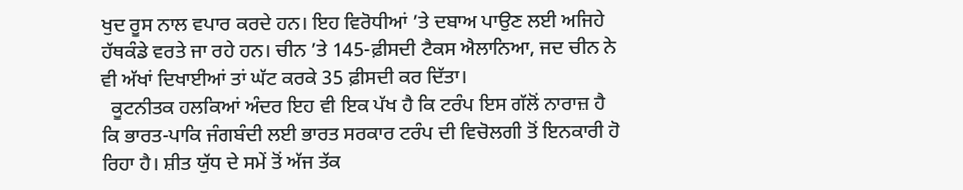ਖੁਦ ਰੂਸ ਨਾਲ ਵਪਾਰ ਕਰਦੇ ਹਨ। ਇਹ ਵਿਰੋਧੀਆਂ ’ਤੇ ਦਬਾਅ ਪਾਉਣ ਲਈ ਅਜਿਹੇ ਹੱਥਕੰਡੇ ਵਰਤੇ ਜਾ ਰਹੇ ਹਨ। ਚੀਨ ’ਤੇ 145-ਫ਼ੀਸਦੀ ਟੈਕਸ ਐਲਾਨਿਆ, ਜਦ ਚੀਨ ਨੇ ਵੀ ਅੱਖਾਂ ਦਿਖਾਈਆਂ ਤਾਂ ਘੱਟ ਕਰਕੇ 35 ਫ਼ੀਸਦੀ ਕਰ ਦਿੱਤਾ।
  ਕੂਟਨੀਤਕ ਹਲਕਿਆਂ ਅੰਦਰ ਇਹ ਵੀ ਇਕ ਪੱਖ ਹੈ ਕਿ ਟਰੰਪ ਇਸ ਗੱਲੋਂ ਨਾਰਾਜ਼ ਹੈ ਕਿ ਭਾਰਤ-ਪਾਕਿ ਜੰਗਬੰਦੀ ਲਈ ਭਾਰਤ ਸਰਕਾਰ ਟਰੰਪ ਦੀ ਵਿਚੋਲਗੀ ਤੋਂ ਇਨਕਾਰੀ ਹੋ ਰਿਹਾ ਹੈ। ਸ਼ੀਤ ਯੁੱਧ ਦੇ ਸਮੇਂ ਤੋਂ ਅੱਜ ਤੱਕ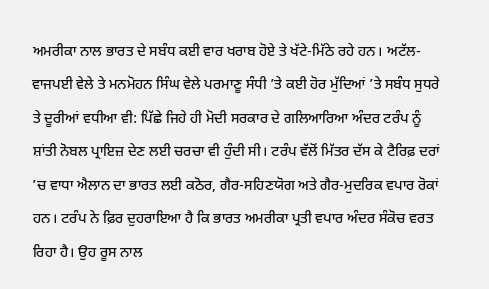ਅਮਰੀਕਾ ਨਾਲ ਭਾਰਤ ਦੇ ਸਬੰਧ ਕਈ ਵਾਰ ਖਰਾਬ ਹੋਏ ਤੇ ਖੱਟੇ-ਮਿੱਠੇ ਰਹੇ ਹਨ। ਅਟੱਲ-ਵਾਜਪਈ ਵੇਲੇ ਤੇ ਮਨਮੋਹਨ ਸਿੰਘ ਵੇਲੇ ਪਰਮਾਣੂ ਸੰਧੀ ’ਤੇ ਕਈ ਹੋਰ ਮੁੱਦਿਆਂ ’ਤੇ ਸਬੰਧ ਸੁਧਰੇ ਤੇ ਦੂਰੀਆਂ ਵਧੀਆ ਵੀ: ਪਿੱਛੇ ਜਿਹੇ ਹੀ ਮੋਦੀ ਸਰਕਾਰ ਦੇ ਗਲਿਆਰਿਆ ਅੰਦਰ ਟਰੰਪ ਨੂੰ ਸ਼ਾਂਤੀ ਨੋਬਲ ਪ੍ਰਾਇਜ਼ ਦੇਣ ਲਈ ਚਰਚਾ ਵੀ ਹੁੰਦੀ ਸੀ। ਟਰੰਪ ਵੱਲੋਂ ਮਿੱਤਰ ਦੱਸ ਕੇ ਟੈਰਿਫ਼ ਦਰਾਂ ’ਚ ਵਾਧਾ ਐਲਾਨ ਦਾ ਭਾਰਤ ਲਈ ਕਠੋਰ, ਗੈਰ-ਸਹਿਣਯੋਗ ਅਤੇ ਗੈਰ-ਮੁਦਰਿਕ ਵਪਾਰ ਰੋਕਾਂ ਹਨ। ਟਰੰਪ ਨੇ ਫ਼ਿਰ ਦੁਹਰਾਇਆ ਹੈ ਕਿ ਭਾਰਤ ਅਮਰੀਕਾ ਪ੍ਰਤੀ ਵਪਾਰ ਅੰਦਰ ਸੰਕੋਚ ਵਰਤ ਰਿਹਾ ਹੈ। ਉਹ ਰੂਸ ਨਾਲ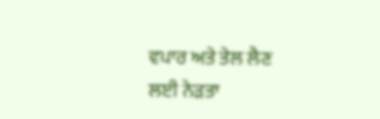ਵਪਾਰ ਅਤੇ ਤੇਲ ਲੈਣ ਲਈ ਨੇੜਤਾ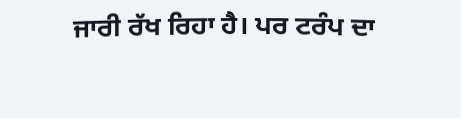ਜਾਰੀ ਰੱਖ ਰਿਹਾ ਹੈ। ਪਰ ਟਰੰਪ ਦਾ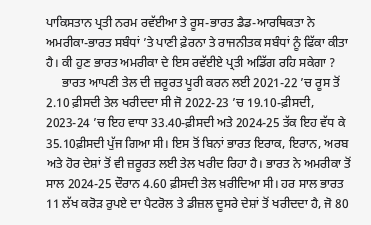ਪਾਕਿਸਤਾਨ ਪ੍ਰਤੀ ਨਰਮ ਰਵੱਈਆ ਤੇ ਰੂਸ-ਭਾਰਤ ਡੈਡ-ਆਰਥਿਕਤਾ ਨੇ ਅਮਰੀਕਾ-ਭਾਰਤ ਸਬੰਧਾਂ ’ਤੇ ਪਾਣੀ ਫ਼ੇਰਨਾ ਤੇ ਰਾਜਨੀਤਕ ਸਬੰਧਾਂ ਨੂੰ ਫਿੱਕਾ ਕੀਤਾ ਹੈ। ਕੀ ਹੁਣ ਭਾਰਤ ਅਮਰੀਕਾ ਦੇ ਇਸ ਰਵੱਈਏ ਪ੍ਰਤੀ ਅਡਿੱਗ ਰਹਿ ਸਕੇਗਾ ?
     ਭਾਰਤ ਆਪਣੀ ਤੇਲ ਦੀ ਜ਼ਰੂਰਤ ਪੂਰੀ ਕਰਨ ਲਈ 2021-22 ’ਚ ਰੂਸ ਤੋਂ 2.10 ਫ਼ੀਸਦੀ ਤੇਲ ਖਰੀਦਦਾ ਸੀ ਜੋ 2022-23 ’ਚ 19.10-ਫ਼ੀਸਦੀ, 2023-24 ’ਚ ਇਹ ਵਾਧਾ 33.40-ਫ਼ੀਸਦੀ ਅਤੇ 2024-25 ਤੱਕ ਇਹ ਵੱਧ ਕੇ 35.10ਫ਼ੀਸਦੀ ਪੁੱਜ ਗਿਆ ਸੀ। ਇਸ ਤੋਂ ਬਿਨਾਂ ਭਾਰਤ ਇਰਾਕ, ਇਰਾਨ, ਅਰਬ ਅਤੇ ਹੋਰ ਦੇਸ਼ਾਂ ਤੋਂ ਵੀ ਜ਼ਰੂਰਤ ਲਈ ਤੇਲ ਖਰੀਦ ਰਿਹਾ ਹੈ। ਭਾਰਤ ਨੇ ਅਮਰੀਕਾ ਤੋਂ ਸਾਲ 2024-25 ਦੌਰਾਨ 4.60 ਫ਼ੀਸਦੀ ਤੇਲ ਖ਼ਰੀਦਿਆ ਸੀ। ਹਰ ਸਾਲ ਭਾਰਤ 11 ਲੱਖ ਕਰੋੜ ਰੁਪਏ ਦਾ ਪੈਟਰੋਲ ਤੇ ਡੀਜ਼ਲ ਦੂਸਰੇ ਦੇਸ਼ਾਂ ਤੋਂ ਖਰੀਦਦਾ ਹੈ, ਜੋ 80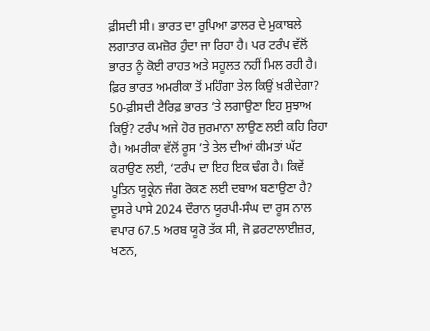ਫ਼ੀਸਦੀ ਸੀ। ਭਾਰਤ ਦਾ ਰੁਪਿਆ ਡਾਲਰ ਦੇ ਮੁਕਾਬਲੇ ਲਗਾਤਾਰ ਕਮਜ਼ੋਰ ਹੁੰਦਾ ਜਾ ਰਿਹਾ ਹੈ। ਪਰ ਟਰੰਪ ਵੱਲੋਂ ਭਾਰਤ ਨੂੰ ਕੋਈ ਰਾਹਤ ਅਤੇ ਸਹੂਲਤ ਨਹੀਂ ਮਿਲ ਰਹੀ ਹੈ। ਫ਼ਿਰ ਭਾਰਤ ਅਮਰੀਕਾ ਤੋਂ ਮਹਿੰਗਾ ਤੇਲ ਕਿਉਂ ਖ਼ਰੀਦੇਗਾ? 50-ਫ਼ੀਸਦੀ ਟੈਰਿਫ਼ ਭਾਰਤ ’ਤੇ ਲਗਾਉਣਾ ਇਹ ਸੁਝਾਅ ਕਿਉਂ? ਟਰੰਪ ਅਜੇ ਹੋਰ ਜੁਰਮਾਨਾ ਲਾਉਣ ਲਈ ਕਹਿ ਰਿਹਾ ਹੈ। ਅਮਰੀਕਾ ਵੱਲੋਂ ਰੂਸ ’ਤੇ ਤੇਲ ਦੀਆਂ ਕੀਮਤਾਂ ਘੱਟ ਕਰਾਉਣ ਲਈ, ‘ਟਰੰਪ ਦਾ ਇਹ ਇਕ ਢੰਗ ਹੈ। ਕਿਵੇਂ ਪੂਤਿਨ ਯੂਕ੍ਰੇਨ ਜੰਗ ਰੋਕਣ ਲਈ ਦਬਾਅ ਬਣਾਉਣਾ ਹੈ? ਦੂਸਰੇ ਪਾਸੇ 2024 ਦੌਰਾਨ ਯੂਰਪੀ-ਸੰਘ ਦਾ ਰੂਸ ਨਾਲ ਵਪਾਰ 67.5 ਅਰਬ ਯੂਰੋ ਤੱਕ ਸੀ, ਜੋ ਫ਼ਰਟਾਲਾਈਜ਼ਰ, ਖਣਨ,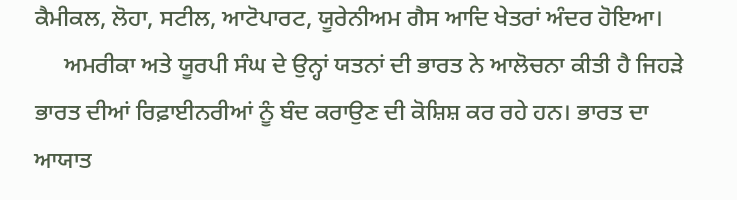ਕੈਮੀਕਲ, ਲੋਹਾ, ਸਟੀਲ, ਆਟੋਪਾਰਟ, ਯੂਰੇਨੀਅਮ ਗੈਸ ਆਦਿ ਖੇਤਰਾਂ ਅੰਦਰ ਹੋਇਆ।
     ਅਮਰੀਕਾ ਅਤੇ ਯੂਰਪੀ ਸੰਘ ਦੇ ਉਨ੍ਹਾਂ ਯਤਨਾਂ ਦੀ ਭਾਰਤ ਨੇ ਆਲੋਚਨਾ ਕੀਤੀ ਹੈ ਜਿਹੜੇ ਭਾਰਤ ਦੀਆਂ ਰਿਫ਼ਾਈਨਰੀਆਂ ਨੂੰ ਬੰਦ ਕਰਾਉਣ ਦੀ ਕੋਸ਼ਿਸ਼ ਕਰ ਰਹੇ ਹਨ। ਭਾਰਤ ਦਾ ਆਯਾਤ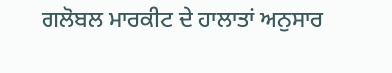ਗਲੋਬਲ ਮਾਰਕੀਟ ਦੇ ਹਾਲਾਤਾਂ ਅਨੁਸਾਰ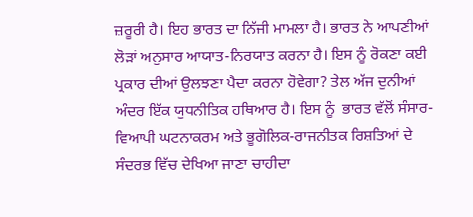ਜ਼ਰੂਰੀ ਹੈ। ਇਹ ਭਾਰਤ ਦਾ ਨਿੱਜੀ ਮਾਮਲਾ ਹੈ। ਭਾਰਤ ਨੇ ਆਪਣੀਆਂ ਲੋੜਾਂ ਅਨੁਸਾਰ ਆਯਾਤ-ਨਿਰਯਾਤ ਕਰਨਾ ਹੈ। ਇਸ ਨੂੰ ਰੋਕਣਾ ਕਈ ਪ੍ਰਕਾਰ ਦੀਆਂ ਉਲਝਣਾ ਪੈਦਾ ਕਰਨਾ ਹੋਵੇਗਾ? ਤੇਲ ਅੱਜ ਦੁਨੀਆਂ ਅੰਦਰ ਇੱਕ ਯੁਧਨੀਤਿਕ ਹਥਿਆਰ ਹੈ। ਇਸ ਨੂੰ  ਭਾਰਤ ਵੱਲੋਂ ਸੰਸਾਰ-ਵਿਆਪੀ ਘਟਨਾਕਰਮ ਅਤੇ ਭੂਗੋਲਿਕ-ਰਾਜਨੀਤਕ ਰਿਸ਼ਤਿਆਂ ਦੇ ਸੰਦਰਭ ਵਿੱਚ ਦੇਖਿਆ ਜਾਣਾ ਚਾਹੀਦਾ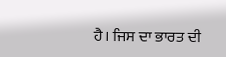ਹੈ। ਜਿਸ ਦਾ ਭਾਰਤ ਦੀ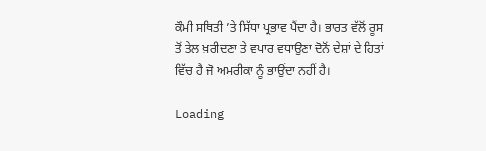ਕੌਮੀ ਸਥਿਤੀ ’ਤੇ ਸਿੱਧਾ ਪ੍ਰਭਾਵ ਪੈਂਦਾ ਹੈ। ਭਾਰਤ ਵੱਲੋਂ ਰੂਸ ਤੋਂ ਤੇਲ ਖ਼ਰੀਦਣਾ ਤੇ ਵਪਾਰ ਵਧਾਉਣਾ ਦੋਨੋਂ ਦੇਸ਼ਾਂ ਦੇ ਹਿਤਾਂ ਵਿੱਚ ਹੈ ਜੋ ਅਮਰੀਕਾ ਨੂੰ ਭਾਉਂਦਾ ਨਹੀਂ ਹੈ।

Loading